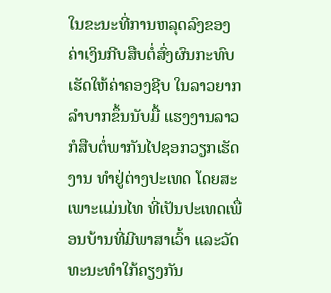ໃນຂະນະທີ່ການຫລຸດລົງຂອງຄ່າເງິນກີບສືບຕໍ່ສົ່ງຜົນກະທົບເຮັດໃຫ້ຄ່າຄອງຊີບ ໃນລາວຍາກລຳບາກຂຶ້ນນັບມື້ ແຮງງານລາວກໍສືບຕໍ່ພາກັນໄປຊອກວຽກເຮັດງານ ທໍາຢູ່ຕ່າງປະເທດ ໂດຍສະເພາະແມ່ນໄທ ທີ່ເປັນປະເທດເພື່ອນບ້ານທີ່ມີພາສາເວົ້າ ແລະວັດທະນະທໍາໃກ້ຄຽງກັນ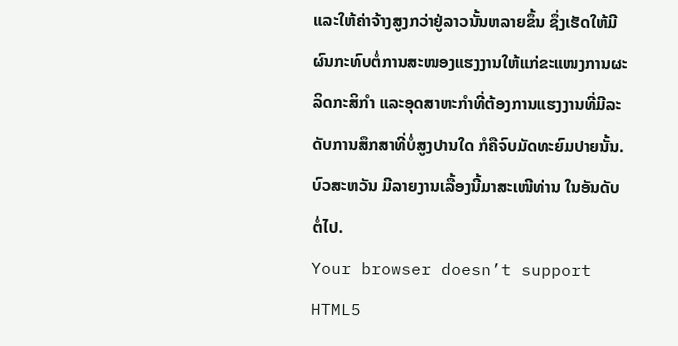ແລະໃຫ້ຄ່າຈ້າງສູງກວ່າຢູ່ລາວນັ້ນຫລາຍຂຶ້ນ ຊຶ່ງເຮັດໃຫ້ມີຜົນກະທົບຕໍ່ການສະໜອງແຮງງານໃຫ້ແກ່ຂະແໜງການຜະລິດກະສິກໍາ ແລະອຸດສາຫະກໍາທີ່ຕ້ອງການແຮງງານທີ່ມີລະດັບການສຶກສາທີ່ບໍ່ສູງປານໃດ ກໍຄືຈົບມັດທະຍົມປາຍນັ້ນ. ບົວສະຫວັນ ມີລາຍງານເລື້ອງນີ້ມາສະເໜີທ່ານ ໃນອັນດັບຕໍ່ໄປ.
Your browser doesn’t support HTML5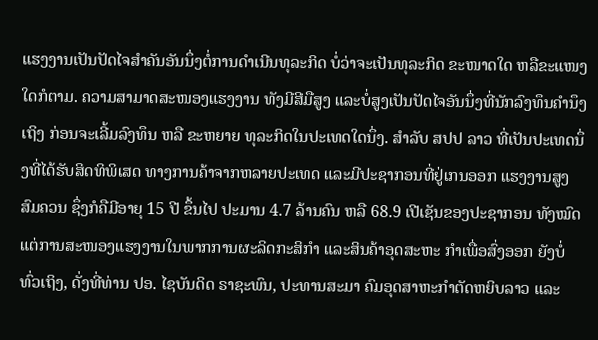ແຮງງານເປັນປັດໄຈສໍາຄັນອັນນຶ່ງຕໍ່ການດໍາເນີນທຸລະກິດ ບໍ່ວ່າຈະເປັນທຸລະກິດ ຂະໜາດໃດ ຫລືຂະແໜງໃດກໍຕາມ. ຄວາມສາມາດສະໜອງແຮງງານ ທັງມີສີມືສູງ ແລະບໍ່ສູງເປັນປັດໄຈອັນນຶ່ງທີ່ນັກລົງທຶນຄໍານຶງເຖິງ ກ່ອນຈະເລີ້ມລົງທຶນ ຫລື ຂະຫຍາຍ ທຸລະກິດໃນປະເທດໃດນຶ່ງ. ສໍາລັບ ສປປ ລາວ ທີ່ເປັນປະເທດນຶ່ງທີ່ໄດ້ຮັບສິດທິພິເສດ ທາງການຄ້າຈາກຫລາຍປະເທດ ແລະມີປະຊາກອນທີ່ຢູ່ເກນອອກ ແຮງງານສູງສົມຄວນ ຊຶ່ງກໍຄືມີອາຍຸ 15 ປີ ຂຶ້ນໄປ ປະມານ 4.7 ລ້ານຄົນ ຫລື 68.9 ເປີເຊັນຂອງປະຊາກອນ ທັງໝົດ ແຕ່ການສະໜອງແຮງງານໃນພາກການຜະລິດກະສິກໍາ ແລະສິນຄ້າອຸດສະຫະ ກໍາເພື່ອສົ່ງອອກ ຍັງບໍ່ທົ່ວເຖິງ, ດັ່ງທີ່ທ່ານ ປອ. ໄຊບັນດິດ ຣາຊະພົນ, ປະທານສະມາ ຄົມອຸດສາຫະກຳຕັດຫຍິບລາວ ແລະ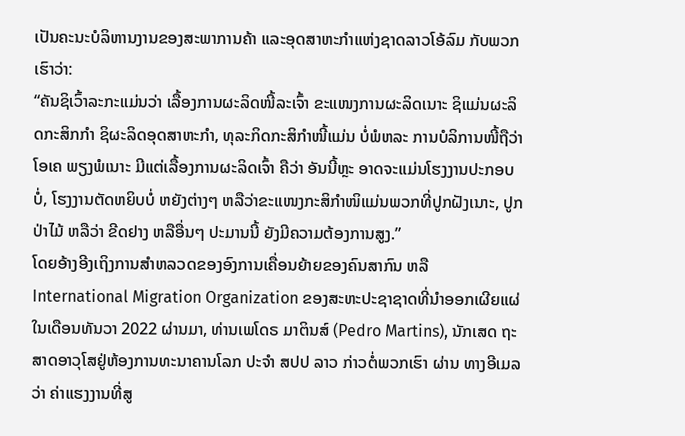ເປັນຄະນະບໍລິຫານງານຂອງສະພາການຄ້າ ແລະອຸດສາຫະກຳແຫ່ງຊາດລາວໂອ້ລົມ ກັບພວກເຮົາວ່າ:
“ຄັນຊິເວົ້າລະກະແມ່ນວ່າ ເລື້ອງການຜະລິດໜີ້ລະເຈົ້າ ຂະແໜງການຜະລິດເນາະ ຊິແມ່ນຜະລິດກະສິກກໍາ ຊິຜະລິດອຸດສາຫະກໍາ, ທຸລະກິດກະສິກໍາໜີ້ແມ່ນ ບໍ່ພໍຫລະ ການບໍລິການໜີ້ຖືວ່າ ໂອເຄ ພຽງພໍເນາະ ມີແຕ່ເລື້ອງການຜະລິດເຈົ້າ ຄືວ່າ ອັນນີ້ຫຼະ ອາດຈະແມ່ນໂຮງງານປະກອບບໍ່, ໂຮງງານຕັດຫຍິບບໍ່ ຫຍັງຕ່າງໆ ຫລືວ່າຂະແໜງກະສິກໍາໜິແມ່ນພວກທີ່ປູກຝັງເນາະ, ປູກປ່າໄມ້ ຫລືວ່າ ຂີດຢາງ ຫລືອື່ນໆ ປະມານນີ້ ຍັງມີຄວາມຕ້ອງການສູງ.”
ໂດຍອ້າງອີງເຖິງການສໍາຫລວດຂອງອົງການເຄື່ອນຍ້າຍຂອງຄົນສາກົນ ຫລື International Migration Organization ຂອງສະຫະປະຊາຊາດທີ່ນໍາອອກເຜີຍແຜ່ ໃນເດືອນທັນວາ 2022 ຜ່ານມາ, ທ່ານເພໂດຣ ມາຕິນສ໌ (Pedro Martins), ນັກເສດ ຖະສາດອາວຸໂສຢູ່ຫ້ອງການທະນາຄານໂລກ ປະຈໍາ ສປປ ລາວ ກ່າວຕໍ່ພວກເຮົາ ຜ່ານ ທາງອີເມລວ່າ ຄ່າແຮງງານທີ່ສູ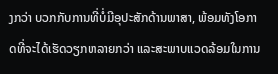ງກວ່າ ບວກກັບການທີ່ບໍ່ມີອຸປະສັກດ້ານພາສາ, ພ້ອມທັງໂອກາດທີ່ຈະໄດ້ເຮັດວຽກຫລາຍກວ່າ ແລະສະພາບແວດລ້ອມໃນການ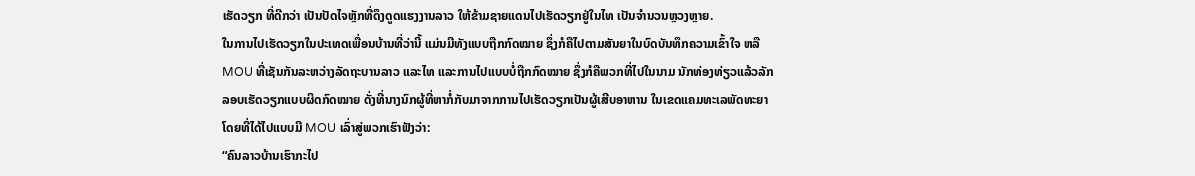ເຮັດວຽກ ທີ່ດີກວ່າ ເປັນປັດໄຈຫຼັກທີ່ດຶງດູດແຮງງານລາວ ໃຫ້ຂ້າມຊາຍແດນໄປເຮັດວຽກຢູ່ໃນໄທ ເປັນຈໍານວນຫຼວງຫຼາຍ.
ໃນການໄປເຮັດວຽກໃນປະເທດເພື່ອນບ້ານທີ່ວ່ານີ້ ແມ່ນມີທັງແບບຖືກກົດໝາຍ ຊຶ່ງກໍຄືໄປຕາມສັນຍາໃນບົດບັນທຶກຄວາມເຂົ້າໃຈ ຫລື MOU ທີ່ເຊັນກັນລະຫວ່າງລັດຖະບານລາວ ແລະໄທ ແລະການໄປແບບບໍ່ຖືກກົດໝາຍ ຊຶ່ງກໍຄືພວກທີ່ໄປໃນນາມ ນັກທ່ອງທ່ຽວແລ້ວລັກລອບເຮັດວຽກແບບຜິດກົດໝາຍ ດັ່ງທີ່ນາງນົກຜູ້ທີ່ຫາກໍ່ກັບມາຈາກການໄປເຮັດວຽກເປັນຜູ້ເສີບອາຫານ ໃນເຂດແຄມທະເລພັດທະຍາໂດຍທີ່ໄດ້ໄປແບບມີ MOU ເລົ່າສູ່ພວກເຮົາຟັງວ່າ:
“ຄົນລາວບ້ານເຮົາກະໄປ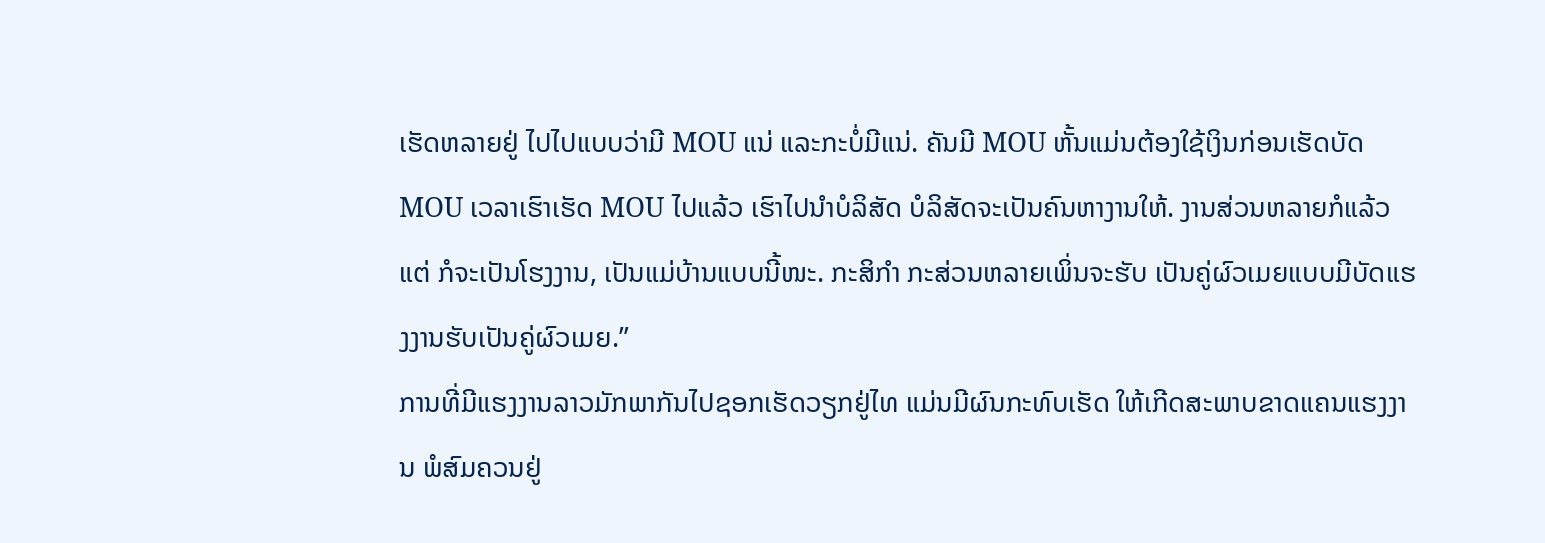ເຮັດຫລາຍຢູ່ ໄປໄປແບບວ່າມີ MOU ແນ່ ແລະກະບໍ່ມີແນ່. ຄັນມີ MOU ຫັ້ນແມ່ນຕ້ອງໃຊ້ເງິນກ່ອນເຮັດບັດ MOU ເວລາເຮົາເຮັດ MOU ໄປແລ້ວ ເຮົາໄປນໍາບໍລິສັດ ບໍລິສັດຈະເປັນຄົນຫາງານໃຫ້. ງານສ່ວນຫລາຍກໍແລ້ວແຕ່ ກໍຈະເປັນໂຮງງານ, ເປັນແມ່ບ້ານແບບນີ້ໜະ. ກະສິກໍາ ກະສ່ວນຫລາຍເພິ່ນຈະຮັບ ເປັນຄູ່ຜົວເມຍແບບມີບັດແຮງງານຮັບເປັນຄູ່ຜົວເມຍ.”
ການທີ່ມີແຮງງານລາວມັກພາກັນໄປຊອກເຮັດວຽກຢູ່ໄທ ແມ່ນມີຜົນກະທົບເຮັດ ໃຫ້ເກີດສະພາບຂາດແຄນແຮງງານ ພໍສົມຄວນຢູ່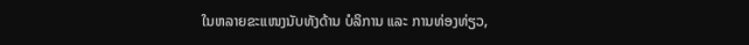ໃນຫລາຍຂະແໜງນັບທັງດ້ານ ບໍລິການ ແລະ ການທ່ອງທ່ຽວ,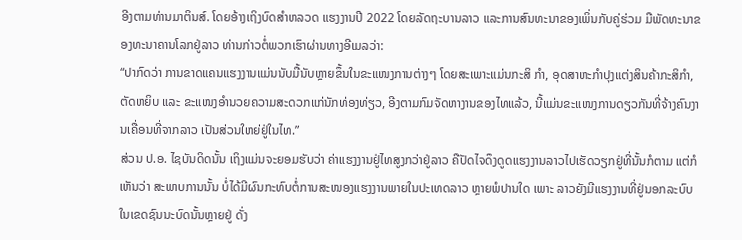ອີງຕາມທ່ານມາຕິນສ໌. ໂດຍອ້າງເຖິງບົດສໍາຫລວດ ແຮງງານປີ 2022 ໂດຍລັດຖະບານລາວ ແລະການສົນທະນາຂອງເພິ່ນກັບຄູ່ຮ່ວມ ມືພັດທະນາຂອງທະນາຄານໂລກຢູ່ລາວ ທ່ານກ່າວຕໍ່ພວກເຮົາຜ່ານທາງອີເມລວ່າ:
“ປາກົດວ່າ ການຂາດແຄນແຮງງານແມ່ນນັບມື້ນັບຫຼາຍຂຶ້ນໃນຂະແໜງການຕ່າງໆ ໂດຍສະເພາະແມ່ນກະສິ ກຳ, ອຸດສາຫະກຳປຸງແຕ່ງສິນຄ້າກະສິກຳ, ຕັດຫຍິບ ແລະ ຂະແໜງອໍານວຍຄວາມສະດວກແກ່ນັກທ່ອງທ່ຽວ, ອີງຕາມກົມຈັດຫາງານຂອງໄທແລ້ວ, ນີ້ແມ່ນຂະແໜງການດຽວກັນທີ່ຈ້າງຄົນງານເຄື່ອນທີ່ຈາກລາວ ເປັນສ່ວນໃຫຍ່ຢູ່ໃນໄທ.”
ສ່ວນ ປ.ອ. ໄຊບັນດິດນັ້ນ ເຖິງແມ່ນຈະຍອມຮັບວ່າ ຄ່າແຮງງານຢູ່ໄທສູງກວ່າຢູ່ລາວ ຄືປັດໄຈດຶງດູດແຮງງານລາວໄປເຮັດວຽກຢູ່ທີ່ນັ້ນກໍຕາມ ແຕ່ກໍເຫັນວ່າ ສະພາບການນັ້ນ ບໍ່ໄດ້ມີຜົນກະທົບຕໍ່ການສະໜອງແຮງງານພາຍໃນປະເທດລາວ ຫຼາຍພໍປານໃດ ເພາະ ລາວຍັງມີແຮງງານທີ່ຢູ່ນອກລະບົບໃນເຂດຊົນນະບົດນັ້ນຫຼາຍຢູ່ ດັ່ງ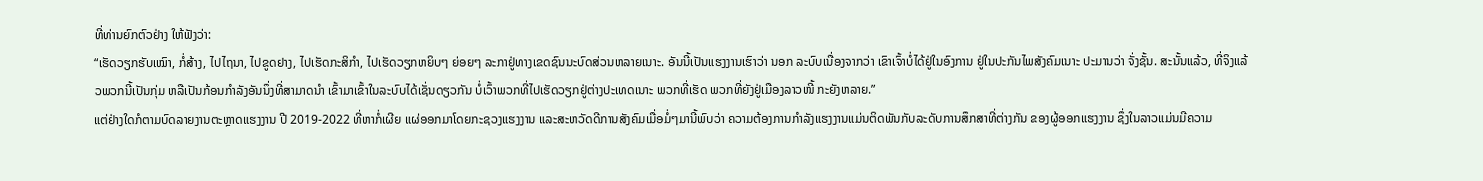ທີ່ທ່ານຍົກຕົວຢ່າງ ໃຫ້ຟັງວ່າ:
“ເຮັດວຽກຮັບເໝົາ, ກໍ່ສ້າງ, ໄປໄຖນາ, ໄປຂູດຢາງ, ໄປເຮັດກະສິກໍາ, ໄປເຮັດວຽກຫຍິບໆ ຍ່ອຍໆ ລະກາຢູ່ທາງເຂດຊົນນະບົດສ່ວນຫລາຍເນາະ. ອັນນີ້ເປັນແຮງງານເຮົາວ່າ ນອກ ລະບົບເນື່ອງຈາກວ່າ ເຂົາເຈົ້າບໍ່ໄດ້ຢູ່ໃນອົງການ ຢູ່ໃນປະກັນໄພສັງຄົມເນາະ ປະມານວ່າ ຈັ່ງຊັ້ນ. ສະນັ້ນແລ້ວ, ທີ່ຈິງແລ້ວພວກນີ້ເປັນກຸ່ມ ຫລືເປັນກ້ອນກໍາລັງອັນນຶ່ງທີ່ສາມາດນໍາ ເຂົ້າມາເຂົ້າໃນລະບົບໄດ້ເຊັ່ນດຽວກັນ ບໍ່ເວົ້າພວກທີ່ໄປເຮັດວຽກຢູ່ຕ່າງປະເທດເນາະ ພວກທີ່ເຮັດ ພວກທີ່ຍັງຢູ່ເມືອງລາວໜີ້ ກະຍັງຫລາຍ.”
ແຕ່ຢ່າງໃດກໍຕາມບົດລາຍງານຕະຫຼາດແຮງງານ ປີ 2019-2022 ທີ່ຫາກໍ່ເຜີຍ ແຜ່ອອກມາໂດຍກະຊວງແຮງງານ ແລະສະຫວັດດີການສັງຄົມເມື່ອມໍ່ໆມານີ້ພົບວ່າ ຄວາມຕ້ອງການກໍາລັງແຮງງານແມ່ນຕິດພັນກັບລະດັບການສຶກສາທີ່ຕ່າງກັນ ຂອງຜູ້ອອກແຮງງານ ຊຶ່ງໃນລາວແມ່ນມີຄວາມ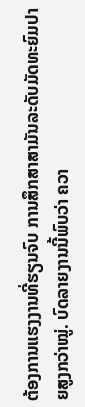ຕ້ອງການແຮງງານທີ່ຮຽນຈົບ ການສຶກສາສາມັນລະດັບມັດທະຍົມປາຍສູງກວ່າໝູ່. ບົດລາຍງານນີ້ພົບວ່າ ຄວາ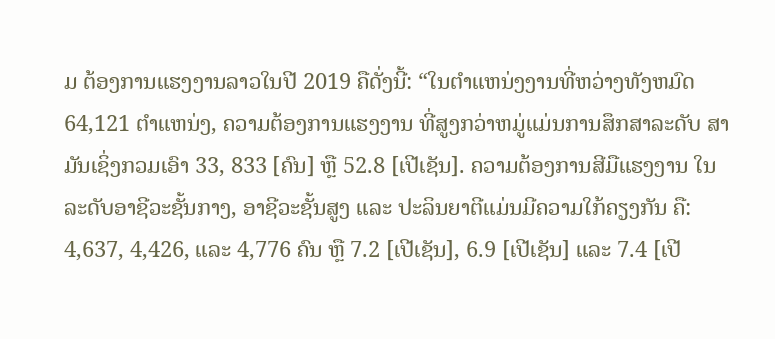ມ ຕ້ອງການແຮງງານລາວໃນປີ 2019 ຄືດັ່ງນີ້: “ໃນຕໍາແຫນ່ງງານທີ່ຫວ່າງທັງຫມົດ 64,121 ຕໍາແຫນ່ງ, ຄວາມຕ້ອງການແຮງງານ ທີ່ສູງກວ່າຫມູ່ແມ່ນການສຶກສາລະດັບ ສາມັນເຊິ່ງກວມເອົາ 33, 833 [ຄົນ] ຫຼື 52.8 [ເປີເຊັນ]. ຄວາມຕ້ອງການສີມືແຮງງານ ໃນລະດັບອາຊີວະຊັ້ນກາງ, ອາຊີວະຊັ້ນສູງ ແລະ ປະລິນຍາຕີແມ່ນມີຄວາມໃກ້ຄຽງກັນ ຄື: 4,637, 4,426, ແລະ 4,776 ຄົນ ຫຼື 7.2 [ເປີເຊັນ], 6.9 [ເປີເຊັນ] ແລະ 7.4 [ເປີ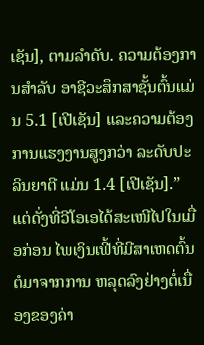ເຊັນ], ຕາມລໍາດັບ. ຄວາມຕ້ອງການສໍາລັບ ອາຊີວະສຶກສາຊັ້ນຕົ້ນແມ່ນ 5.1 [ເປີເຊັນ] ແລະຄວາມຕ້ອງການແຮງງານສູງກວ່າ ລະດັບປະລິນຍາຕີ ແມ່ນ 1.4 [ເປີເຊັນ].”
ແຕ່ດັ່ງທີ່ວີໂອເອໄດ້ສະເໜີໄປໃນເມື່ອກ່ອນ ໄພເງິນເຟີ້ທີ່ມີສາເຫດຕົ້ນຕໍມາຈາກການ ຫລຸດລົງຢ່າງຕໍ່ເນື່ອງຂອງຄ່າ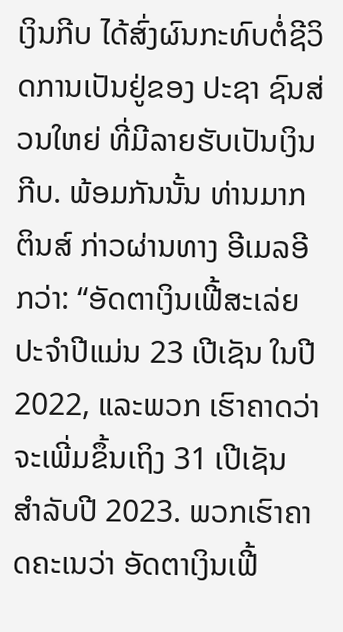ເງິນກີບ ໄດ້ສົ່ງຜົນກະທົບຕໍ່ຊີວິດການເປັນຢູ່ຂອງ ປະຊາ ຊົນສ່ວນໃຫຍ່ ທີ່ມີລາຍຮັບເປັນເງິນກີບ. ພ້ອມກັນນັ້ນ ທ່ານມາກຕິນສ໌ ກ່າວຜ່ານທາງ ອີເມລອີກວ່າ: “ອັດຕາເງິນເຟີ້ສະເລ່ຍປະຈໍາປີແມ່ນ 23 ເປີເຊັນ ໃນປີ 2022, ແລະພວກ ເຮົາຄາດວ່າ ຈະເພີ່ມຂຶ້ນເຖິງ 31 ເປີເຊັນ ສໍາລັບປີ 2023. ພວກເຮົາຄາດຄະເນວ່າ ອັດຕາເງິນເຟີ້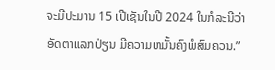ຈະມີປະມານ 15 ເປີເຊັນໃນປີ 2024 ໃນກໍລະນີວ່າອັດຕາແລກປ່ຽນ ມີຄວາມຫມັ້ນຄົງພໍສົມຄວນ.”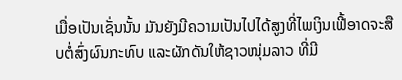ເມື່ອເປັນເຊັ່ນນັ້ນ ມັນຍັງມີຄວາມເປັນໄປໄດ້ສູງທີ່ໄພເງິນເຟີ້ອາດຈະສືບຕໍ່ສົ່ງຜົນກະທົບ ແລະຜັກດັນໃຫ້ຊາວໜຸ່ມລາວ ທີ່ມີ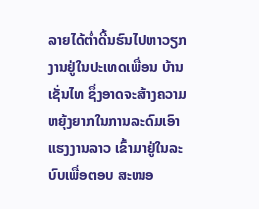ລາຍໄດ້ຕໍ່າດີ້ນຮົນໄປຫາວຽກງານຢູ່ໃນປະເທດເພື່ອນ ບ້ານເຊັ່ນໄທ ຊຶ່ງອາດຈະສ້າງຄວາມຫຍຸ້ງຍາກໃນການລະດົມເອົາແຮງງານລາວ ເຂົ້າມາຢູ່ໃນລະບົບເພື່ອຕອບ ສະໜອ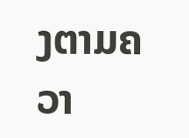ງຕາມຄວາ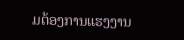ມຕ້ອງການແຮງງານ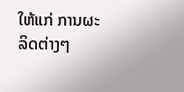ໃຫ້ແກ່ ການຜະລິດຕ່າງໆ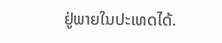ຢູ່ພາຍໃນປະເທດໄດ້.